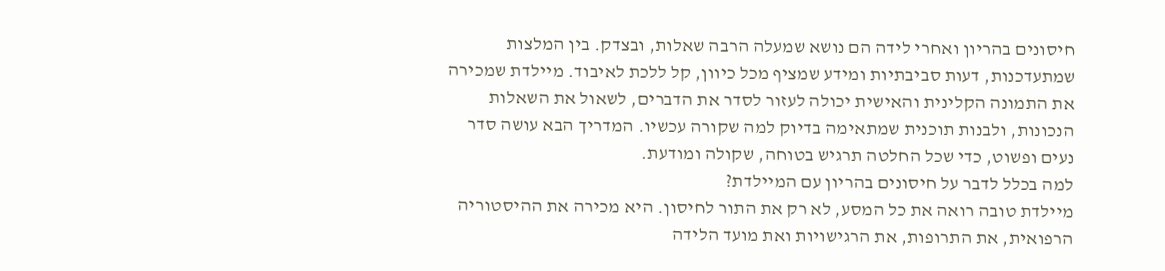חיסונים בהריון ואחרי לידה הם נושא שמעלה הרבה שאלות, ובצדק. בין המלצות שמתעדכנות, דעות סביבתיות ומידע שמציף מכל כיוון, קל ללכת לאיבוד. מיילדת שמכירה את התמונה הקלינית והאישית יכולה לעזור לסדר את הדברים, לשאול את השאלות הנכונות, ולבנות תוכנית שמתאימה בדיוק למה שקורה עכשיו. המדריך הבא עושה סדר נעים ופשוט, כדי שכל החלטה תרגיש בטוחה, שקולה ומודעת.
למה בכלל לדבר על חיסונים בהריון עם המיילדת?
מיילדת טובה רואה את כל המסע, לא רק את התור לחיסון. היא מכירה את ההיסטוריה הרפואית, את התרופות, את הרגישויות ואת מועד הלידה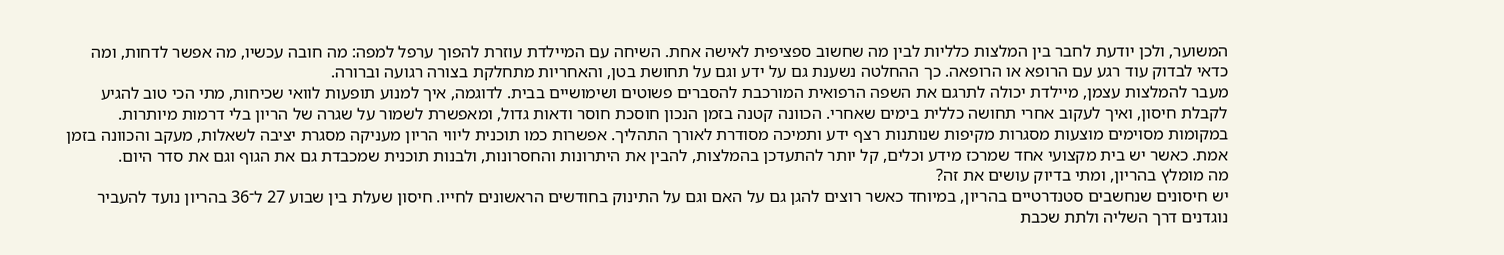המשוער, ולכן יודעת לחבר בין המלצות כלליות לבין מה שחשוב ספציפית לאישה אחת. השיחה עם המיילדת עוזרת להפוך ערפל למפה: מה חובה עכשיו, מה אפשר לדחות, ומה כדאי לבדוק עוד רגע עם הרופא או הרופאה. כך ההחלטה נשענת גם על ידע וגם על תחושת בטן, והאחריות מתחלקת בצורה רגועה וברורה.
מעבר להמלצות עצמן, מיילדת יכולה לתרגם את השפה הרפואית המורכבת להסברים פשוטים ושימושיים בבית. לדוגמה, איך למנוע תופעות לוואי שכיחות, מתי הכי טוב להגיע לקבלת חיסון, ואיך לעקוב אחרי תחושה כללית בימים שאחרי. הכוונה קטנה בזמן הנכון חוסכת חוסר ודאות גדול, ומאפשרת לשמור על שגרה של הריון בלי דרמות מיותרות.
במקומות מסוימים מוצעות מסגרות מקיפות שנותנות רצף ידע ותמיכה מסודרת לאורך התהליך. אפשרות כמו תוכנית ליווי הריון מעניקה מסגרת יציבה לשאלות, מעקב והכוונה בזמן אמת. כאשר יש בית מקצועי אחד שמרכז מידע וכלים, קל יותר להתעדכן בהמלצות, להבין את היתרונות והחסרונות, ולבנות תוכנית שמכבדת גם את הגוף וגם את סדר היום.
מה מומלץ בהריון, ומתי בדיוק עושים את זה?
יש חיסונים שנחשבים סטנדרטיים בהריון, במיוחד כאשר רוצים להגן גם על האם וגם על התינוק בחודשים הראשונים לחייו. חיסון שעלת בין שבוע 27 ל־36 בהריון נועד להעביר נוגדנים דרך השליה ולתת שכבת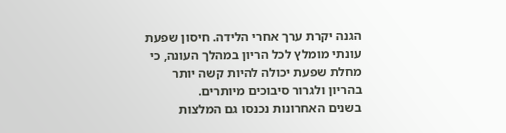הגנה יקרת ערך אחרי הלידה. חיסון שפעת עונתי מומלץ לכל הריון במהלך העונה, כי מחלת שפעת יכולה להיות קשה יותר בהריון ולגרור סיבוכים מיותרים.
בשנים האחרונות נכנסו גם המלצות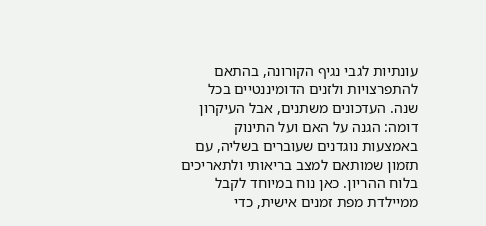עונתיות לגבי נגיף הקורונה, בהתאם להתפרצויות ולזנים הדומיננטיים בכל שנה. העדכונים משתנים, אבל העיקרון דומה: הגנה על האם ועל התינוק באמצעות נוגדנים שעוברים בשליה, עם תזמון שמותאם למצב בריאותי ולתאריכים בלוח ההריון. כאן נוח במיוחד לקבל ממיילדת מפת זמנים אישית, כדי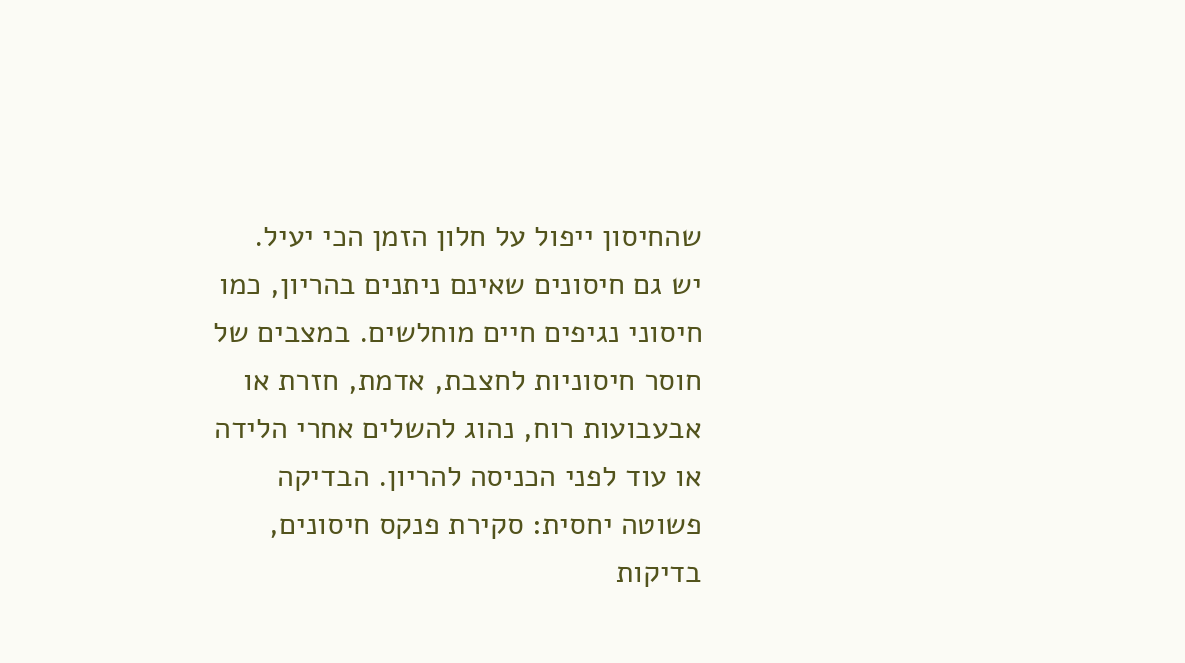שהחיסון ייפול על חלון הזמן הכי יעיל.
יש גם חיסונים שאינם ניתנים בהריון, כמו חיסוני נגיפים חיים מוחלשים. במצבים של חוסר חיסוניות לחצבת, אדמת, חזרת או אבעבועות רוח, נהוג להשלים אחרי הלידה או עוד לפני הכניסה להריון. הבדיקה פשוטה יחסית: סקירת פנקס חיסונים, בדיקות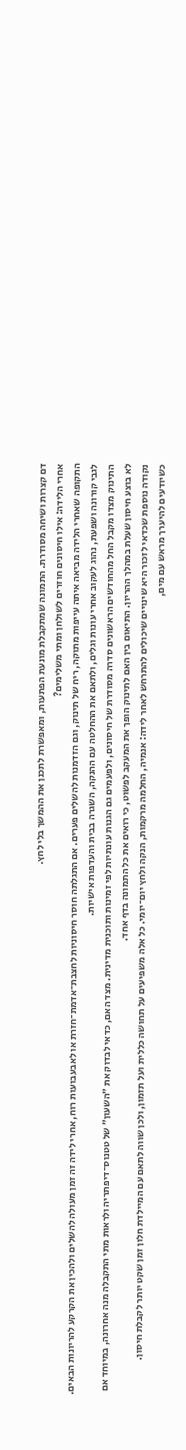דם קצרות ושיחה מסודרת. התמונה שמתקבלת מונעת הפתעות, ומאפשרת לתכנן את ההמשך בלי לחץ.
אחרי הלידה: אילו חיסונים חוזרים לשולחן ומתי משלימים?
התקופה שאחרי הלידה מביאה איתה עייפות מתוקה, ריח של תינוק, וגם הזדמנות להשלים פערים. אם התגלתה חוסר חיסוניות לחצבת־אדמת־חזרת או לאבעבועות רוח, אחרי לידה זה זמן מעולה להשלים ולהכין את הקרקע להריונות הבאים. לגבי קורונה ושפעת, נהוג לעקוב אחרי עונות וגלים, ולתאם את ההחלטה עם ההנקה, השגרה בבית והעדפות אישיות.
התינוק מצדו מקבל החל מהחודשים הראשונים סדרה מסודרת של חיסונים, ולפעמים גם הגנות עונתיות לפי זמינות ותוכנית מדינית. מצד האם, כדאי לבדוק את ״השעון״ של טטנוס־דיפתריה ולראות מתי התקבלה מנה אחרונה, במיוחד אם לא בוצע חיסון שעלת במהלך ההריון. התיאום בין האם לתינוק הופך את המעקב לפשוט, כי רואים את כל התמונה בדף אחד.
נקודה נוספת שכדאי לזכור היא שינויים שיכולים להתרחש לאחר לידה: אנמיה, החלמה מרקמות, הנקה ולחץ יום־יומי. כל אלה משפיעים על תחושה כללית ועל תזמון, ולכן שווה לתאם עם המיילדת חלון זמן שקט יותר לקבלת חיסון. כשיודעים להיערך מראש עם מים,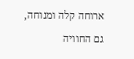ארוחה קלה ומנוחה, גם החוויה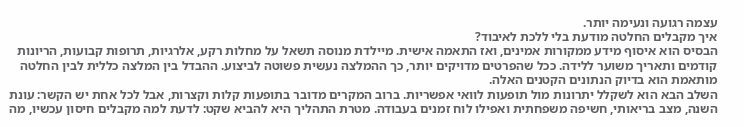עצמה רגועה ונעימה יותר.
איך מקבלים החלטה מודעת בלי ללכת לאיבוד?
הבסיס הוא איסוף מידע ממקורות אמינים, ואז התאמה אישית. מיילדת מנוסה תשאל על מחלות רקע, אלרגיות, תרופות קבועות, הריונות קודמים ותאריך משוער ללידה. ככל שהפרטים מדויקים יותר, כך ההמלצה נעשית פשוטה לביצוע. ההבדל בין המלצה כללית לבין החלטה מותאמת הוא בדיוק הנתונים הקטנים האלה.
השלב הבא הוא לשקלל יתרונות מול תופעות לוואי אפשריות. ברוב המקרים מדובר בתופעות קלות וקצרות, אבל לכל אחת יש הקשר: עונת השנה, מצב בריאותי, חשיפה משפחתית ואפילו לוח זמנים בעבודה. מטרת התהליך היא להביא שקט: לדעת למה מקבלים חיסון עכשיו, מה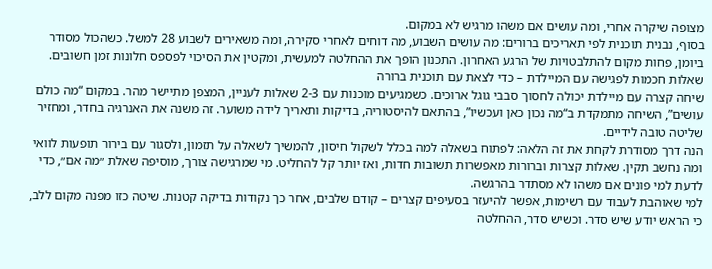מצופה שיקרה אחרי, ומה עושים אם משהו מרגיש לא במקום.
בסוף, נבנית תוכנית לפי תאריכים ברורים: מה עושים השבוע, מה דוחים לאחרי סקירה, ומה משאירים לשבוע 28 למשל. כשהכול מסודר ביומן, פחות מקום להתלבטויות של הרגע האחרון. התכנון הופך את ההחלטה למעשית, ומקטין את הסיכוי לפספס חלונות זמן חשובים.
שאלות חכמות לפגישה עם המיילדת – כדי לצאת עם תוכנית ברורה
שיחה קצרה עם מיילדת יכולה לחסוך סבבי גוגל ארוכים. כשמגיעים מוכנות עם 2-3 שאלות לעניין, המצפן מתיישר מהר. במקום “מה כולם עושים”, השיחה מתמקדת ב“מה נכון כאן ועכשיו”, בהתאם להיסטוריה, בדיקות ותאריך לידה משוער. זה משנה את האנרגיה בחדר, ומחזיר שליטה טובה לידיים.
הנה דרך מסודרת לקחת את זה הלאה: לפתוח בשאלה למה בכלל לשקול חיסון, להמשיך לשאלה על תזמון, ולסגור עם בירור תופעות לוואי ומה נחשב תקין. שאלות קצרות וברורות מאפשרות תשובות חדות, ואז יותר קל להחליט. מי שמרגישה צורך, מוסיפה שאלת ״מה אם״, כדי לדעת למי פונים אם משהו לא מסתדר בהרגשה.
למי שאוהבת לעבוד עם רשימות, אפשר להיעזר בסעיפים קצרים – קודם שלבים, אחר כך נקודות בדיקה קטנות. שיטה כזו מפנה מקום ללב, כי הראש יודע שיש סדר. וכשיש סדר, ההחלטה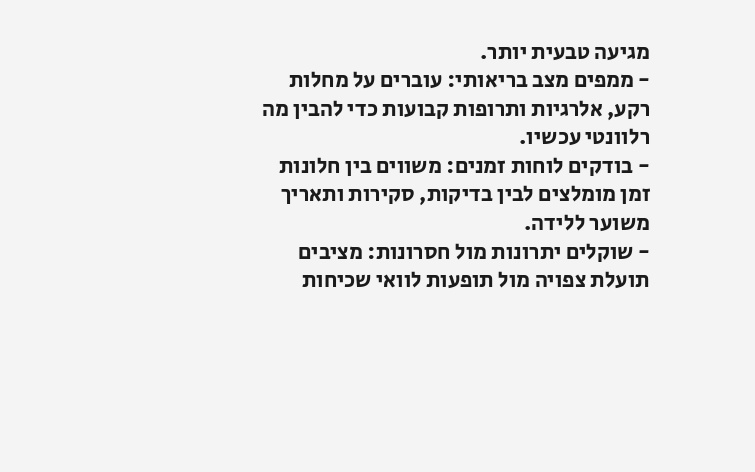מגיעה טבעית יותר.
- ממפים מצב בריאותי: עוברים על מחלות רקע, אלרגיות ותרופות קבועות כדי להבין מה רלוונטי עכשיו.
- בודקים לוחות זמנים: משווים בין חלונות זמן מומלצים לבין בדיקות, סקירות ותאריך משוער ללידה.
- שוקלים יתרונות מול חסרונות: מציבים תועלת צפויה מול תופעות לוואי שכיחות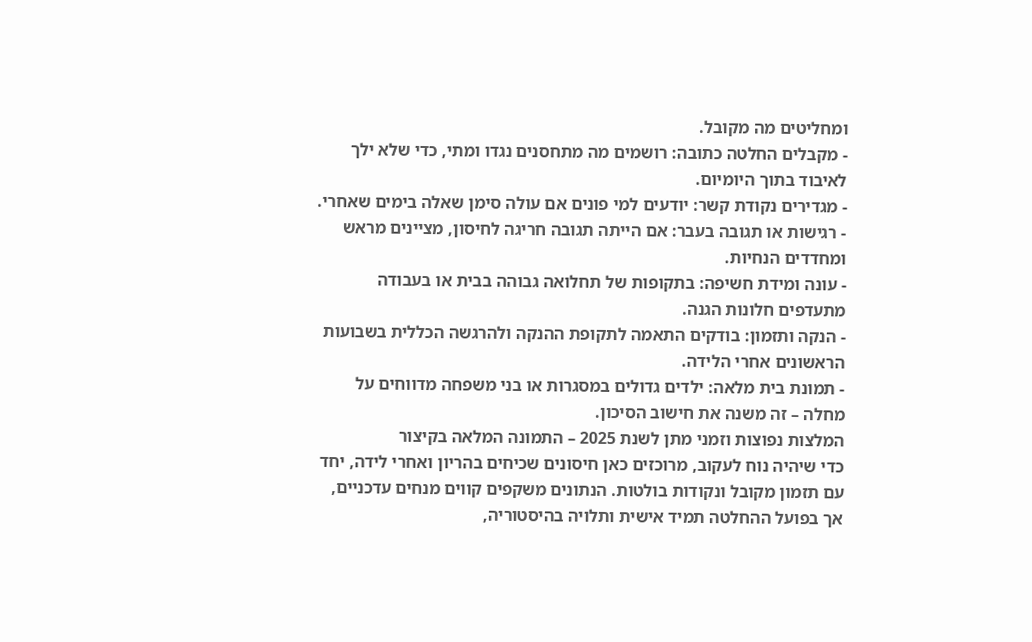ומחליטים מה מקובל.
- מקבלים החלטה כתובה: רושמים מה מתחסנים נגדו ומתי, כדי שלא ילך לאיבוד בתוך היומיום.
- מגדירים נקודת קשר: יודעים למי פונים אם עולה סימן שאלה בימים שאחרי.
- רגישות או תגובה בעבר: אם הייתה תגובה חריגה לחיסון, מציינים מראש ומחדדים הנחיות.
- עונה ומידת חשיפה: בתקופות של תחלואה גבוהה בבית או בעבודה מתעדפים חלונות הגנה.
- הנקה ותזמון: בודקים התאמה לתקופת ההנקה ולהרגשה הכללית בשבועות הראשונים אחרי הלידה.
- תמונת בית מלאה: ילדים גדולים במסגרות או בני משפחה מדווחים על מחלה – זה משנה את חישוב הסיכון.
המלצות נפוצות וזמני מתן לשנת 2025 – התמונה המלאה בקיצור
כדי שיהיה נוח לעקוב, מרוכזים כאן חיסונים שכיחים בהריון ואחרי לידה, יחד עם תזמון מקובל ונקודות בולטות. הנתונים משקפים קווים מנחים עדכניים, אך בפועל ההחלטה תמיד אישית ותלויה בהיסטוריה,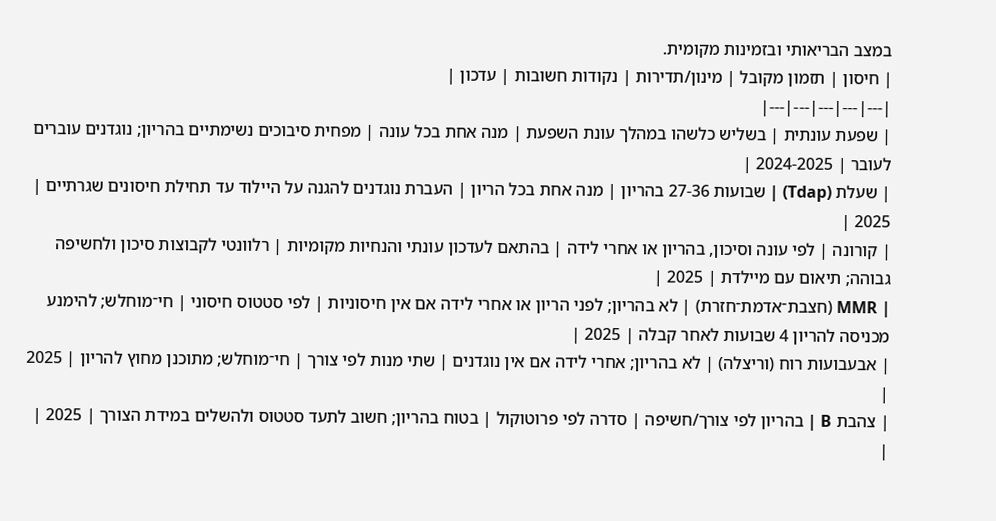במצב הבריאותי ובזמינות מקומית.
| חיסון | תזמון מקובל | מינון/תדירות | נקודות חשובות | עדכון |
|---|---|---|---|---|
| שפעת עונתית | בשליש כלשהו במהלך עונת השפעת | מנה אחת בכל עונה | מפחית סיבוכים נשימתיים בהריון; נוגדנים עוברים לעובר | 2024-2025 |
| שעלת (Tdap) | שבועות 27-36 בהריון | מנה אחת בכל הריון | העברת נוגדנים להגנה על היילוד עד תחילת חיסונים שגרתיים | 2025 |
| קורונה | לפי עונה וסיכון, בהריון או אחרי לידה | בהתאם לעדכון עונתי והנחיות מקומיות | רלוונטי לקבוצות סיכון ולחשיפה גבוהה; תיאום עם מיילדת | 2025 |
| MMR (חצבת־אדמת־חזרת) | לא בהריון; לפני הריון או אחרי לידה אם אין חיסוניות | לפי סטטוס חיסוני | חי־מוחלש; להימנע מכניסה להריון 4 שבועות לאחר קבלה | 2025 |
| אבעבועות רוח (וריצלה) | לא בהריון; אחרי לידה אם אין נוגדנים | שתי מנות לפי צורך | חי־מוחלש; מתוכנן מחוץ להריון | 2025 |
| צהבת B | בהריון לפי צורך/חשיפה | סדרה לפי פרוטוקול | בטוח בהריון; חשוב לתעד סטטוס ולהשלים במידת הצורך | 2025 |
|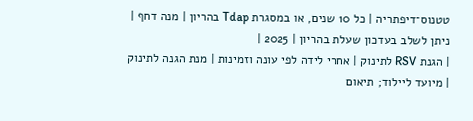טטנוס־דיפתריה | כל 10 שנים, או במסגרת Tdap בהריון | מנה דחף | ניתן לשלב בעדכון שעלת בהריון | 2025 |
| הגנת RSV לתינוק | אחרי לידה לפי עונה וזמינות | מנת הגנה לתינוק | מיועד ליילוד; תיאום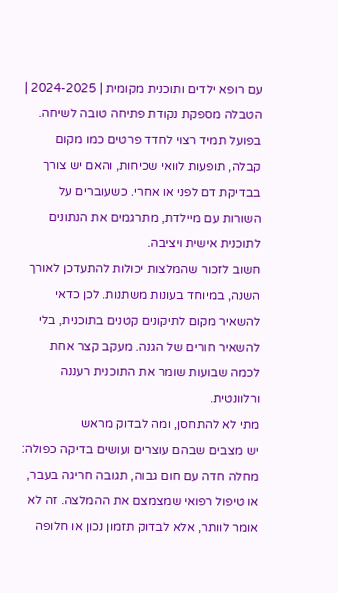עם רופא ילדים ותוכנית מקומית | 2024-2025 |
הטבלה מספקת נקודת פתיחה טובה לשיחה. בפועל תמיד רצוי לחדד פרטים כמו מקום קבלה, תופעות לוואי שכיחות, והאם יש צורך בבדיקת דם לפני או אחרי. כשעוברים על השורות עם מיילדת, מתרגמים את הנתונים לתוכנית אישית ויציבה.
חשוב לזכור שהמלצות יכולות להתעדכן לאורך השנה, במיוחד בעונות משתנות. לכן כדאי להשאיר מקום לתיקונים קטנים בתוכנית, בלי להשאיר חורים של הגנה. מעקב קצר אחת לכמה שבועות שומר את התוכנית רעננה ורלוונטית.
מתי לא להתחסן, ומה לבדוק מראש
יש מצבים שבהם עוצרים ועושים בדיקה כפולה: מחלה חדה עם חום גבוה, תגובה חריגה בעבר, או טיפול רפואי שמצמצם את ההמלצה. זה לא אומר לוותר, אלא לבדוק תזמון נכון או חלופה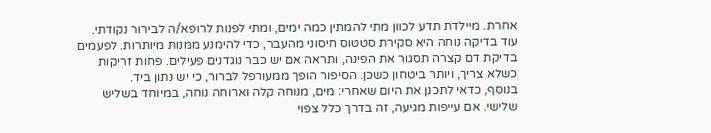אחרת. מיילדת תדע לכוון מתי להמתין כמה ימים, ומתי לפנות לרופא/ה לבירור נקודתי.
עוד בדיקה נוחה היא סקירת סטטוס חיסוני מהעבר, כדי להימנע ממנות מיותרות. לפעמים בדיקת דם קצרה תסגור את הפינה, ותראה אם יש כבר נוגדנים פעילים. פחות זריקות כשלא צריך, ויותר ביטחון כשכן. הסיפור הופך ממעורפל לברור, כי יש נתון ביד.
בנוסף, כדאי לתכנן את היום שאחרי: מים, מנוחה קלה וארוחה נוחה, במיוחד בשליש שלישי. אם עייפות מגיעה, זה בדרך כלל צפוי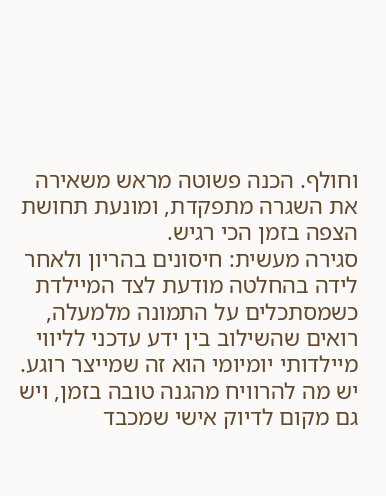וחולף. הכנה פשוטה מראש משאירה את השגרה מתפקדת, ומונעת תחושת הצפה בזמן הכי רגיש.
סגירה מעשית: חיסונים בהריון ולאחר לידה בהחלטה מודעת לצד המיילדת
כשמסתכלים על התמונה מלמעלה, רואים שהשילוב בין ידע עדכני לליווי מיילדותי יומיומי הוא זה שמייצר רוגע. יש מה להרוויח מהגנה טובה בזמן, ויש גם מקום לדיוק אישי שמכבד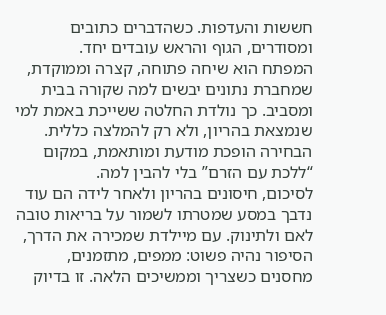חששות והעדפות. כשהדברים כתובים ומסודרים, הגוף והראש עובדים יחד.
המפתח הוא שיחה פתוחה, קצרה וממוקדת, שמחברת נתונים יבשים למה שקורה בבית ומסביב. כך נולדת החלטה ששייכת באמת למי שנמצאת בהריון, ולא רק להמלצה כללית. הבחירה הופכת מודעת ומותאמת, במקום “ללכת עם הזרם” בלי להבין למה.
לסיכום, חיסונים בהריון ולאחר לידה הם עוד נדבך במסע שמטרתו לשמור על בריאות טובה לאם ולתינוק. עם מיילדת שמכירה את הדרך, הסיפור נהיה פשוט: ממפים, מתזמנים, מחסנים כשצריך וממשיכים הלאה. זו בדיוק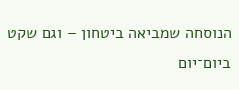הנוסחה שמביאה ביטחון – וגם שקט ביום־יום